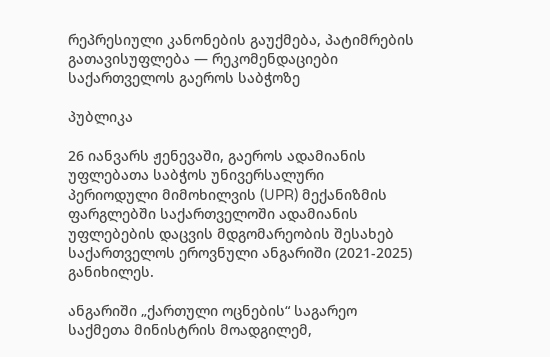რეპრესიული კანონების გაუქმება, პატიმრების გათავისუფლება — რეკომენდაციები საქართველოს გაეროს საბჭოზე

პუბლიკა

26 იანვარს ჟენევაში, გაეროს ადამიანის უფლებათა საბჭოს უნივერსალური პერიოდული მიმოხილვის (UPR) მექანიზმის ფარგლებში საქართველოში ადამიანის უფლებების დაცვის მდგომარეობის შესახებ საქართველოს ეროვნული ანგარიში (2021-2025) განიხილეს.

ანგარიში „ქართული ოცნების“ საგარეო საქმეთა მინისტრის მოადგილემ,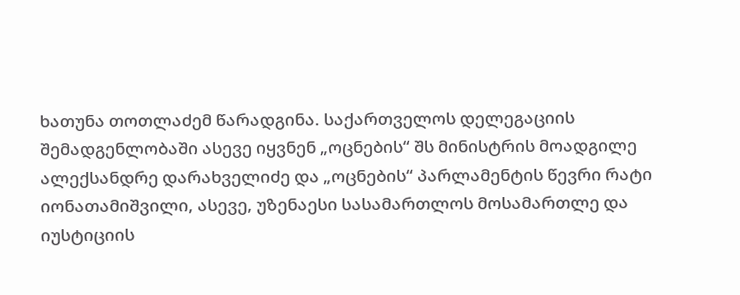ხათუნა თოთლაძემ წარადგინა. საქართველოს დელეგაციის შემადგენლობაში ასევე იყვნენ „ოცნების“ შს მინისტრის მოადგილე ალექსანდრე დარახველიძე და „ოცნების“ პარლამენტის წევრი რატი იონათამიშვილი, ასევე, უზენაესი სასამართლოს მოსამართლე და იუსტიციის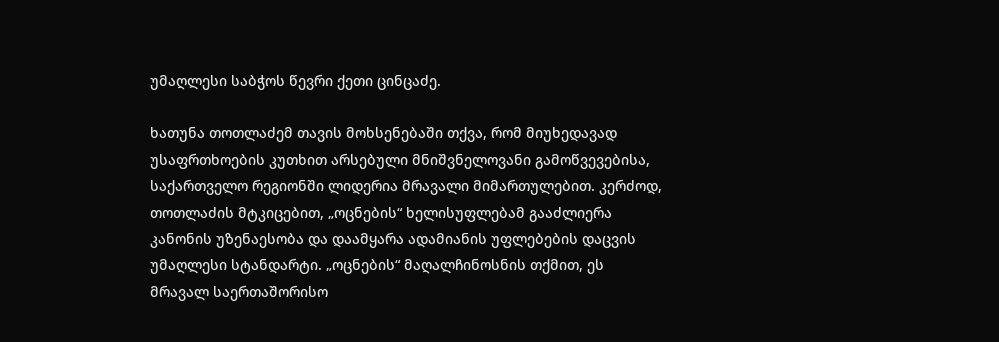უმაღლესი საბჭოს წევრი ქეთი ცინცაძე.

ხათუნა თოთლაძემ თავის მოხსენებაში თქვა, რომ მიუხედავად უსაფრთხოების კუთხით არსებული მნიშვნელოვანი გამოწვევებისა, საქართველო რეგიონში ლიდერია მრავალი მიმართულებით. კერძოდ, თოთლაძის მტკიცებით, „ოცნების“ ხელისუფლებამ გააძლიერა კანონის უზენაესობა და დაამყარა ადამიანის უფლებების დაცვის უმაღლესი სტანდარტი. „ოცნების“ მაღალჩინოსნის თქმით, ეს მრავალ საერთაშორისო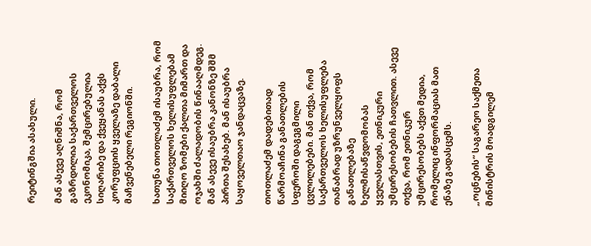რეიტინგშია ასახული.

მან ასევე აღნიშნა, რომ გაზრდილია საქართველოს ეკონომიკა, შემცირებულია სიღარიბე და ქვეყანას აქვს კორუფციის ყველაზე დაბალი მაჩვენებელი რეგიონში.

ხათუნა თოთლაძემ ისაუბრა, რომ საქართველოს ხელისუფლებამ მიიღო ზომები ქალთა მიმართ და ოჯახში ძალადობის წინააღმდეგ. მან ასევე ისაუბრა კანონზე შშმ პირთა შესახებ. მან ისაუბრა საყოველთაო ჯანდაცვაზე.

თოთლაძემ დადებითად წარმოაჩინა განათლების სფეროში დაგეგმილი ცვლილებები. მან თქვა, რომ საქართველოს ხელისუფლება თანაბრად უზრუნველყოფს განათლებაზე ხელმისაწვდომობას ყველასთვის, ეთნიკური უმცირესობების ჩათვლით. ასევე თქვა, რომ ეთნიკურ უმცირესობებს აქვთ მედია, რომელიც ინფორმაციას მათ ენაზე გადასცემს.

„ოცნების“ საგარეო საქმეთა მინისტრის მოადგილემ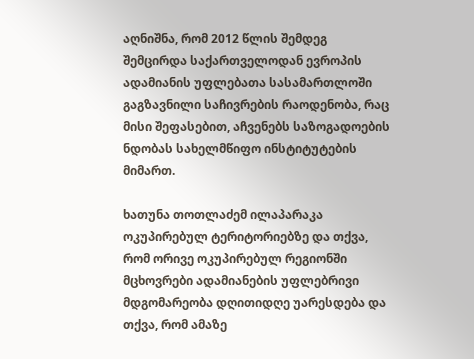აღნიშნა, რომ 2012 წლის შემდეგ შემცირდა საქართველოდან ევროპის ადამიანის უფლებათა სასამართლოში გაგზავნილი საჩივრების რაოდენობა, რაც მისი შეფასებით, აჩვენებს საზოგადოების ნდობას სახელმწიფო ინსტიტუტების მიმართ.

ხათუნა თოთლაძემ ილაპარაკა ოკუპირებულ ტერიტორიებზე და თქვა, რომ ორივე ოკუპირებულ რეგიონში მცხოვრები ადამიანების უფლებრივი მდგომარეობა დღითიდღე უარესდება და თქვა, რომ ამაზე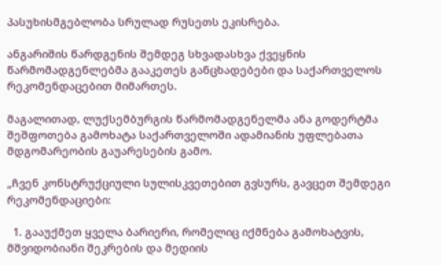პასუხისმგებლობა სრულად რუსეთს ეკისრება.

ანგარიშის წარდგენის შემდეგ სხვადასხვა ქვეყნის წარმომადგენლებმა გააკეთეს განცხადებები და საქართველოს რეკომენდაცებით მიმართეს.

მაგალითად, ლუქსემბურგის წარმომადგენელმა ანა გოდერტმა შეშფოთება გამოხატა საქართველოში ადამიანის უფლებათა მდგომარეობის გაუარესების გამო.

„ჩვენ კონსტრუქციული სულისკვეთებით გვსურს, გავცეთ შემდეგი რეკომენდაციები:

  1. გააუქმეთ ყველა ბარიერი, რომელიც იქმნება გამოხატვის, მშვიდობიანი შეკრების და მედიის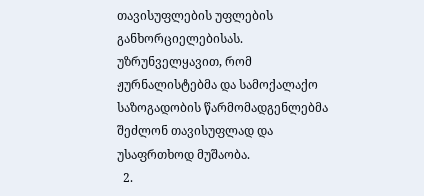თავისუფლების უფლების განხორციელებისას. უზრუნველყავით, რომ ჟურნალისტებმა და სამოქალაქო საზოგადობის წარმომადგენლებმა შეძლონ თავისუფლად და უსაფრთხოდ მუშაობა.
  2.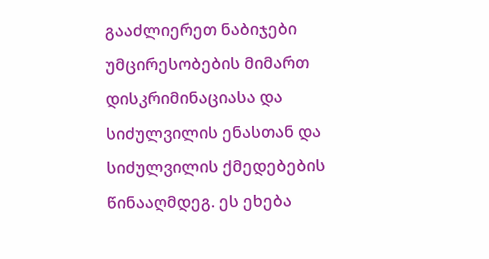გააძლიერეთ ნაბიჯები უმცირესობების მიმართ დისკრიმინაციასა და სიძულვილის ენასთან და სიძულვილის ქმედებების წინააღმდეგ. ეს ეხება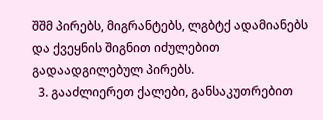შშმ პირებს, მიგრანტებს, ლგბტქ ადამიანებს და ქვეყნის შიგნით იძულებით გადაადგილებულ პირებს.
  3. გააძლიერეთ ქალები, განსაკუთრებით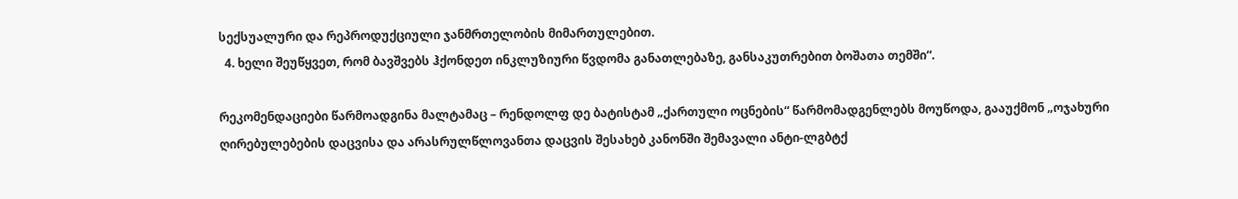სექსუალური და რეპროდუქციული ჯანმრთელობის მიმართულებით.
  4. ხელი შეუწყვეთ, რომ ბავშვებს ჰქონდეთ ინკლუზიური წვდომა განათლებაზე, განსაკუთრებით ბოშათა თემში“.

რეკომენდაციები წარმოადგინა მალტამაც – რენდოლფ დე ბატისტამ „ქართული ოცნების“ წარმომადგენლებს მოუწოდა, გააუქმონ „ოჯახური ღირებულებების დაცვისა და არასრულწლოვანთა დაცვის შესახებ კანონში შემავალი ანტი-ლგბტქ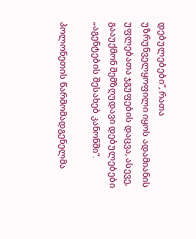დებულებები“, რათა უზრუნველყოფილი იყოს ადამიანის უფლებათა ჯგუფების დაცვა, ასევე, გააუქმონ შემზღუდავი დებულებები „აგენტების შესახებ კანონში“.

პოლონეთის წარმომადგენელმა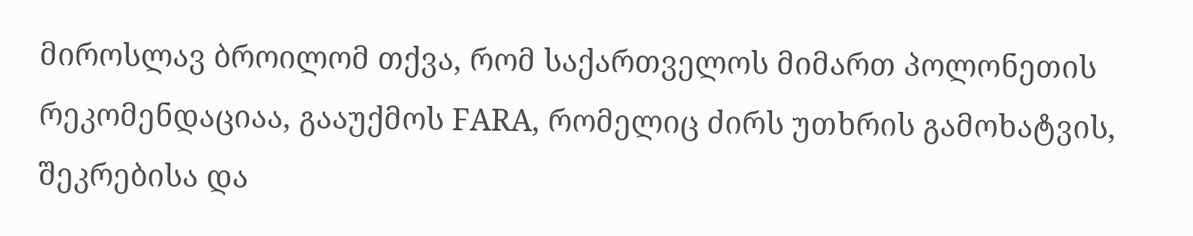მიროსლავ ბროილომ თქვა, რომ საქართველოს მიმართ პოლონეთის რეკომენდაციაა, გააუქმოს FARA, რომელიც ძირს უთხრის გამოხატვის, შეკრებისა და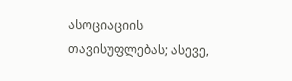ასოციაციის თავისუფლებას; ასევე,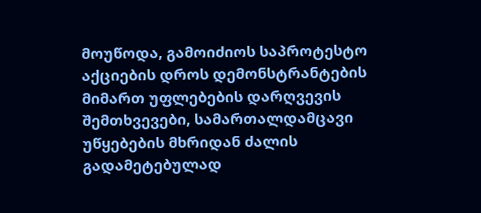მოუწოდა, გამოიძიოს საპროტესტო აქციების დროს დემონსტრანტების მიმართ უფლებების დარღვევის შემთხვევები, სამართალდამცავი უწყებების მხრიდან ძალის გადამეტებულად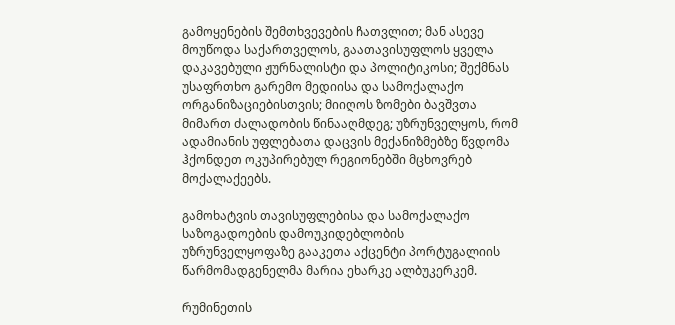გამოყენების შემთხვევების ჩათვლით; მან ასევე მოუწოდა საქართველოს, გაათავისუფლოს ყველა დაკავებული ჟურნალისტი და პოლიტიკოსი; შექმნას უსაფრთხო გარემო მედიისა და სამოქალაქო ორგანიზაციებისთვის; მიიღოს ზომები ბავშვთა მიმართ ძალადობის წინააღმდეგ; უზრუნველყოს, რომ ადამიანის უფლებათა დაცვის მექანიზმებზე წვდომა ჰქონდეთ ოკუპირებულ რეგიონებში მცხოვრებ მოქალაქეებს.

გამოხატვის თავისუფლებისა და სამოქალაქო საზოგადოების დამოუკიდებლობის უზრუნველყოფაზე გააკეთა აქცენტი პორტუგალიის წარმომადგენელმა მარია ეხარკე ალბუკერკემ.

რუმინეთის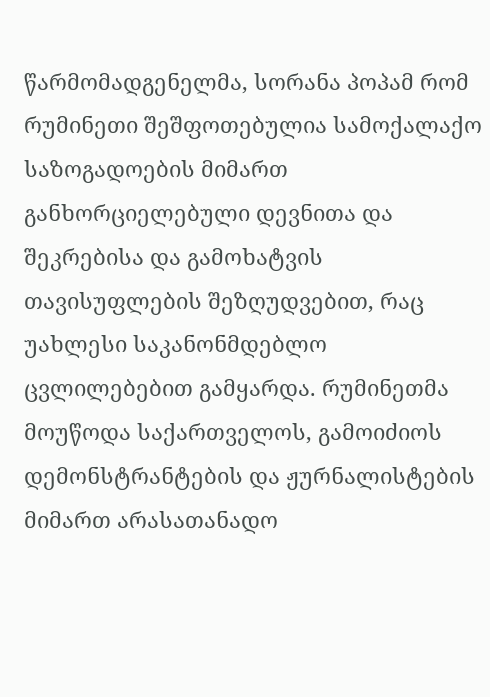წარმომადგენელმა, სორანა პოპამ რომ რუმინეთი შეშფოთებულია სამოქალაქო საზოგადოების მიმართ განხორციელებული დევნითა და შეკრებისა და გამოხატვის თავისუფლების შეზღუდვებით, რაც უახლესი საკანონმდებლო ცვლილებებით გამყარდა. რუმინეთმა მოუწოდა საქართველოს, გამოიძიოს დემონსტრანტების და ჟურნალისტების მიმართ არასათანადო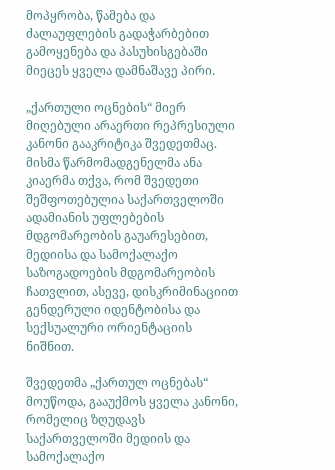მოპყრობა, წამება და ძალაუფლების გადაჭარბებით გამოყენება და პასუხისგებაში მიეცეს ყველა დამნაშავე პირი.

„ქართული ოცნების“ მიერ მიღებული არაერთი რეპრესიული კანონი გააკრიტიკა შვედეთმაც. მისმა წარმომადგენელმა ანა კიაერმა თქვა, რომ შვედეთი შეშფოთებულია საქართველოში ადამიანის უფლებების მდგომარეობის გაუარესებით, მედიისა და სამოქალაქო საზოგადოების მდგომარეობის ჩათვლით, ასევე, დისკრიმინაციით გენდერული იდენტობისა და სექსუალური ორიენტაციის ნიშნით.

შვედეთმა „ქართულ ოცნებას“ მოუწოდა, გააუქმოს ყველა კანონი, რომელიც ზღუდავს საქართველოში მედიის და სამოქალაქო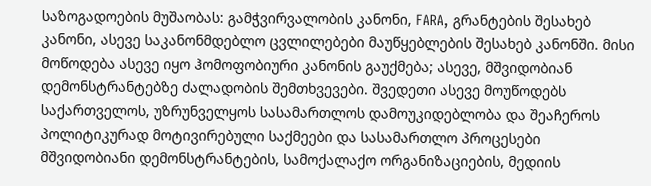საზოგადოების მუშაობას: გამჭვირვალობის კანონი, FARA, გრანტების შესახებ კანონი, ასევე საკანონმდებლო ცვლილებები მაუწყებლების შესახებ კანონში. მისი მოწოდება ასევე იყო ჰომოფობიური კანონის გაუქმება; ასევე, მშვიდობიან დემონსტრანტებზე ძალადობის შემთხვევები. შვედეთი ასევე მოუწოდებს საქართველოს, უზრუნველყოს სასამართლოს დამოუკიდებლობა და შეაჩეროს პოლიტიკურად მოტივირებული საქმეები და სასამართლო პროცესები მშვიდობიანი დემონსტრანტების, სამოქალაქო ორგანიზაციების, მედიის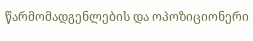წარმომადგენლების და ოპოზიციონერი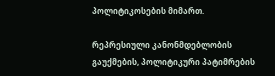პოლიტიკოსების მიმართ.

რეპრესიული კანონმდებლობის გაუქმების, პოლიტიკური პატიმრების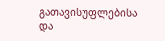გათავისუფლებისა და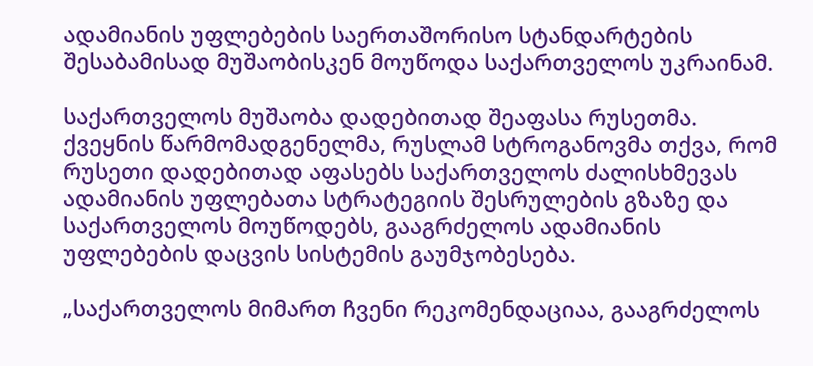ადამიანის უფლებების საერთაშორისო სტანდარტების შესაბამისად მუშაობისკენ მოუწოდა საქართველოს უკრაინამ.

საქართველოს მუშაობა დადებითად შეაფასა რუსეთმა. ქვეყნის წარმომადგენელმა, რუსლამ სტროგანოვმა თქვა, რომ რუსეთი დადებითად აფასებს საქართველოს ძალისხმევას ადამიანის უფლებათა სტრატეგიის შესრულების გზაზე და საქართველოს მოუწოდებს, გააგრძელოს ადამიანის უფლებების დაცვის სისტემის გაუმჯობესება.

„საქართველოს მიმართ ჩვენი რეკომენდაციაა, გააგრძელოს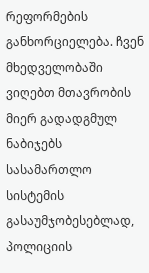რეფორმების განხორციელება. ჩვენ მხედველობაში ვიღებთ მთავრობის მიერ გადადგმულ ნაბიჯებს სასამართლო სისტემის გასაუმჯობესებლად, პოლიციის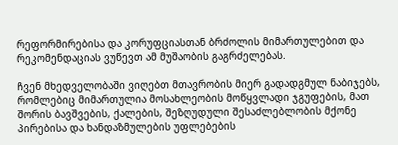რეფორმირებისა და კორუფციასთან ბრძოლის მიმართულებით და რეკომენდაციას ვუწევთ ამ მუშაობის გაგრძელებას.

ჩვენ მხედველობაში ვიღებთ მთავრობის მიერ გადადგმულ ნაბიჯებს, რომლებიც მიმართულია მოსახლეობის მოწყვლადი ჯგუფების, მათ შორის ბავშვების, ქალების, შეზღუდული შესაძლებლობის მქონე პირებისა და ხანდაზმულების უფლებების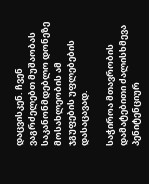დაცვისკენ. ჩვენ ვაგრძელებთ მუშაობას საკანონმდებლო დონეზე მოსახლეობის ამ ჯგუფების უფლებების დასაცავად.

საჭიროა მთავრობის დამატებითი ძალისხმევა პენიტენციურ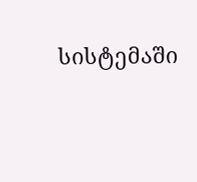სისტემაში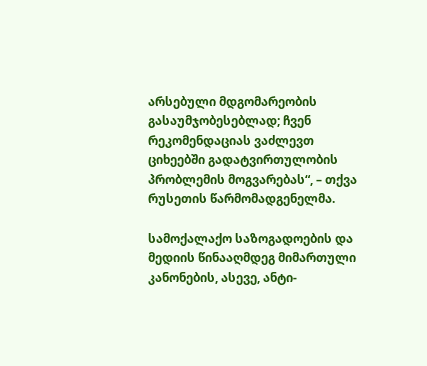არსებული მდგომარეობის გასაუმჯობესებლად; ჩვენ რეკომენდაციას ვაძლევთ ციხეებში გადატვირთულობის პრობლემის მოგვარებას“, – თქვა რუსეთის წარმომადგენელმა.

სამოქალაქო საზოგადოების და მედიის წინააღმდეგ მიმართული კანონების, ასევე, ანტი-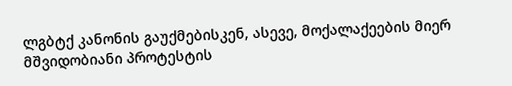ლგბტქ კანონის გაუქმებისკენ, ასევე, მოქალაქეების მიერ მშვიდობიანი პროტესტის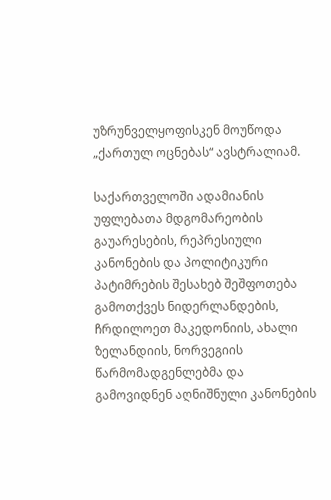უზრუნველყოფისკენ მოუწოდა „ქართულ ოცნებას“ ავსტრალიამ.

საქართველოში ადამიანის უფლებათა მდგომარეობის გაუარესების, რეპრესიული კანონების და პოლიტიკური პატიმრების შესახებ შეშფოთება გამოთქვეს ნიდერლანდების, ჩრდილოეთ მაკედონიის, ახალი ზელანდიის, ნორვეგიის წარმომადგენლებმა და გამოვიდნენ აღნიშნული კანონების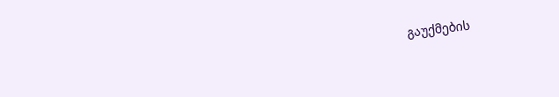გაუქმების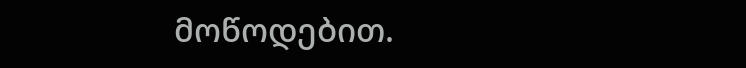მოწოდებით.